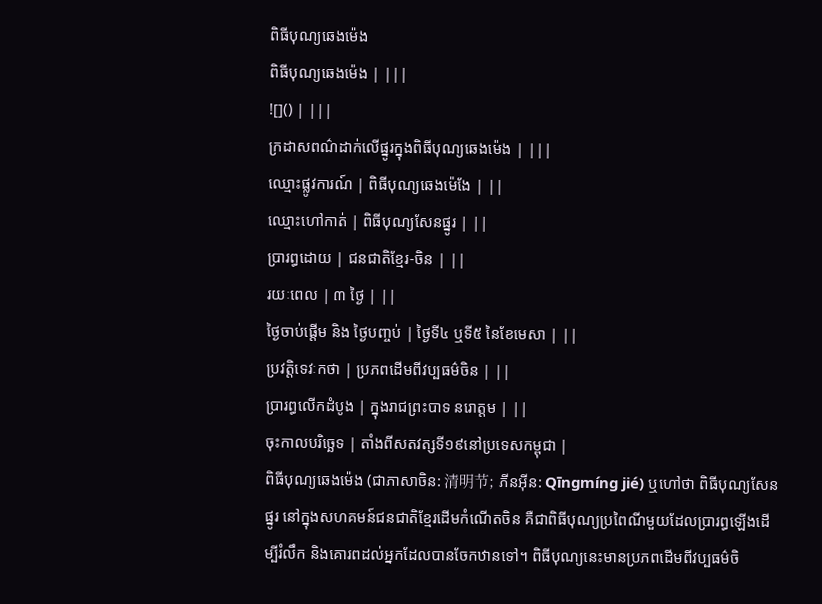ពិធីបុណ្យឆេងម៉េង
ពិធីបុណ្យឆេងម៉េង | |||
![]() | |||
ក្រដាសពណ៌ដាក់លើផ្នូរក្នុងពិធីបុណ្យឆេងម៉េង | |||
ឈ្មោះផ្លូវការណ៍ | ពិធីបុណ្យឆេងម៉េងែ | ||
ឈ្មោះហៅកាត់ | ពិធីបុណ្យសែនផ្នូរ | ||
ប្រារព្ធដោយ | ជនជាតិខ្មែរ-ចិន | ||
រយៈពេល | ៣ ថ្ងៃ | ||
ថ្ងៃចាប់ផ្ដើម និង ថ្ងៃបញ្ចប់ | ថ្ងៃទី៤ ឬទី៥ នៃខែមេសា | ||
ប្រវត្តិទេវៈកថា | ប្រភពដើមពីវប្បធម៌ចិន | ||
ប្រារព្ធលើកដំបូង | ក្នុងរាជព្រះបាទ នរោត្តម | ||
ចុះកាលបរិច្ឆេទ | តាំងពីសតវត្សទី១៩នៅប្រទេសកម្ពុជា |
ពិធីបុណ្យឆេងម៉េង (ជាភាសាចិន: 清明节; ភីនអ៊ីន: Qīngmíng jié) ឬហៅថា ពិធីបុណ្យសែនផ្នូរ នៅក្នុងសហគមន៍ជនជាតិខ្មែរដើមកំណើតចិន គឺជាពិធីបុណ្យប្រពៃណីមួយដែលប្រារព្ធឡើងដើម្បីរំលឹក និងគោរពដល់អ្នកដែលបានចែកឋានទៅ។ ពិធីបុណ្យនេះមានប្រភពដើមពីវប្បធម៌ចិ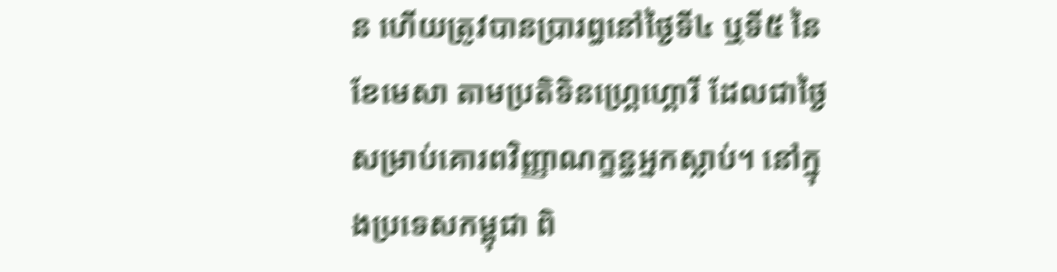ន ហើយត្រូវបានប្រារព្ធនៅថ្ងៃទី៤ ឬទី៥ នៃខែមេសា តាមប្រតិទិនហ្គ្រេហ្គោរី ដែលជាថ្ងៃសម្រាប់គោរពវិញ្ញាណក្ខន្ធអ្នកស្លាប់។ នៅក្នុងប្រទេសកម្ពុជា ពិ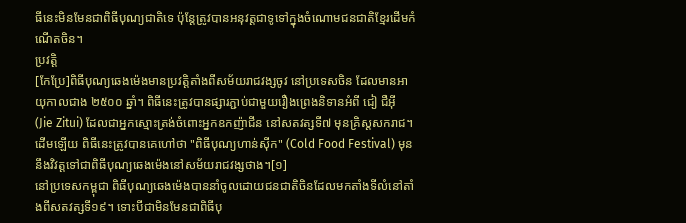ធីនេះមិនមែនជាពិធីបុណ្យជាតិទេ ប៉ុន្តែត្រូវបានអនុវត្តជាទូទៅក្នុងចំណោមជនជាតិខ្មែរដើមកំណើតចិន។
ប្រវត្តិ
[កែប្រែ]ពិធីបុណ្យឆេងម៉េងមានប្រវត្តិតាំងពីសម័យរាជវង្សចូវ នៅប្រទេសចិន ដែលមានអាយុកាលជាង ២៥០០ ឆ្នាំ។ ពិធីនេះត្រូវបានផ្សារភ្ជាប់ជាមួយរឿងព្រេងនិទានអំពី ជៀ ជឺអ៊ី (Jie Zitui) ដែលជាអ្នកស្មោះត្រង់ចំពោះអ្នកឧកញ៉ាជីន នៅសតវត្សទី៧ មុនគ្រិស្តសករាជ។ ដើមឡើយ ពិធីនេះត្រូវបានគេហៅថា "ពិធីបុណ្យហាន់ស៊ីក" (Cold Food Festival) មុននឹងវិវត្តទៅជាពិធីបុណ្យឆេងម៉េងនៅសម័យរាជវង្សថាង។[១]
នៅប្រទេសកម្ពុជា ពិធីបុណ្យឆេងម៉េងបាននាំចូលដោយជនជាតិចិនដែលមកតាំងទីលំនៅតាំងពីសតវត្សទី១៩។ ទោះបីជាមិនមែនជាពិធីបុ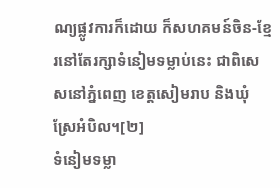ណ្យផ្លូវការក៏ដោយ ក៏សហគមន៍ចិន-ខ្មែរនៅតែរក្សាទំនៀមទម្លាប់នេះ ជាពិសេសនៅភ្នំពេញ ខេត្តសៀមរាប និងឃុំស្រែអំបិល។[២]
ទំនៀមទម្លា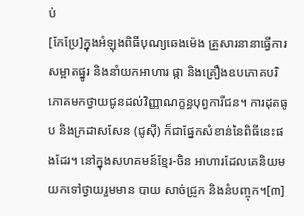ប់
[កែប្រែ]ក្នុងអំឡុងពិធីបុណ្យឆេងម៉េង គ្រួសារនានាធ្វើការសម្អាតផ្នូរ និងនាំយកអាហារ ផ្កា និងគ្រឿងឧបភោគបរិភោគមកថ្វាយជូនដល់វិញ្ញាណក្ខន្ធបុព្វការីជន។ ការដុតធូប និងក្រដាសសែន (ជូស៊ី) ក៏ជាផ្នែកសំខាន់នៃពិធីនេះផងដែរ។ នៅក្នុងសហគមន៍ខ្មែរ-ចិន អាហារដែលគេនិយមយកទៅថ្វាយរួមមាន បាយ សាច់ជ្រូក និងនំបញ្ចុក។[៣]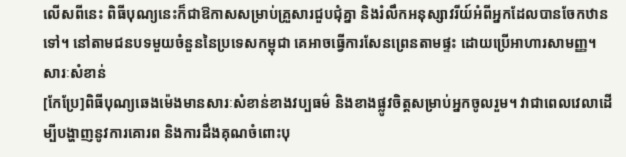លើសពីនេះ ពិធីបុណ្យនេះក៏ជាឱកាសសម្រាប់គ្រួសារជួបជុំគ្នា និងរំលឹកអនុស្សាវរីយ៍អំពីអ្នកដែលបានចែកឋានទៅ។ នៅតាមជនបទមួយចំនួននៃប្រទេសកម្ពុជា គេអាចធ្វើការសែនព្រេនតាមផ្ទះ ដោយប្រើអាហារសាមញ្ញ។
សារៈសំខាន់
[កែប្រែ]ពិធីបុណ្យឆេងម៉េងមានសារៈសំខាន់ខាងវប្បធម៌ និងខាងផ្លូវចិត្តសម្រាប់អ្នកចូលរួម។ វាជាពេលវេលាដើម្បីបង្ហាញនូវការគោរព និងការដឹងគុណចំពោះបុ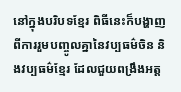នៅក្នុងបរិបទខ្មែរ ពិធីនេះក៏បង្ហាញពីការរួមបញ្ចូលគ្នានៃវប្បធម៌ចិន និងវប្បធម៌ខ្មែរ ដែលជួយពង្រឹងអត្ត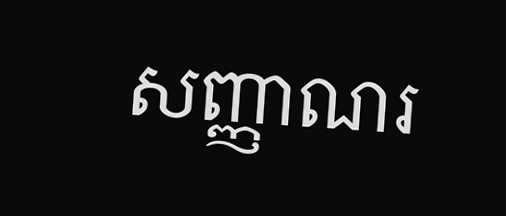សញ្ញាណរ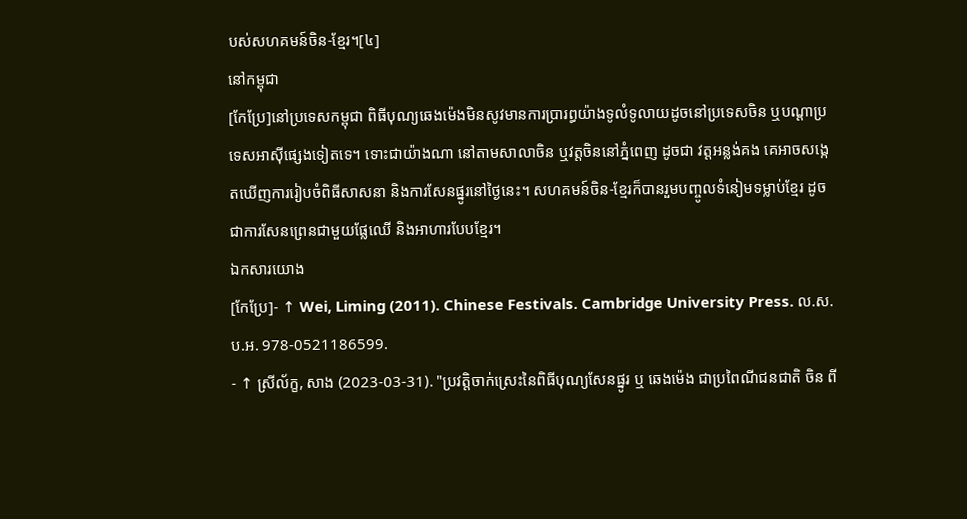បស់សហគមន៍ចិន-ខ្មែរ។[៤]
នៅកម្ពុជា
[កែប្រែ]នៅប្រទេសកម្ពុជា ពិធីបុណ្យឆេងម៉េងមិនសូវមានការប្រារព្ធយ៉ាងទូលំទូលាយដូចនៅប្រទេសចិន ឬបណ្តាប្រទេសអាស៊ីផ្សេងទៀតទេ។ ទោះជាយ៉ាងណា នៅតាមសាលាចិន ឬវត្តចិននៅភ្នំពេញ ដូចជា វត្តអន្លង់គង គេអាចសង្កេតឃើញការរៀបចំពិធីសាសនា និងការសែនផ្នូរនៅថ្ងៃនេះ។ សហគមន៍ចិន-ខ្មែរក៏បានរួមបញ្ចូលទំនៀមទម្លាប់ខ្មែរ ដូចជាការសែនព្រេនជាមួយផ្លែឈើ និងអាហារបែបខ្មែរ។
ឯកសារយោង
[កែប្រែ]- ↑ Wei, Liming (2011). Chinese Festivals. Cambridge University Press. ល.ស.ប.អ. 978-0521186599.
- ↑ ស្រីល័ក្ខ, សាង (2023-03-31). "ប្រវត្តិចាក់ស្រេះនៃពិធីបុណ្យសែនផ្នូរ ឬ ឆេងម៉េង ជាប្រពៃណីជនជាតិ ចិន ពី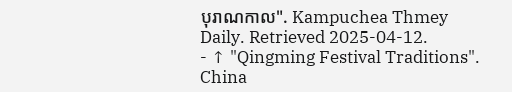បុរាណកាល". Kampuchea Thmey Daily. Retrieved 2025-04-12.
- ↑ "Qingming Festival Traditions". China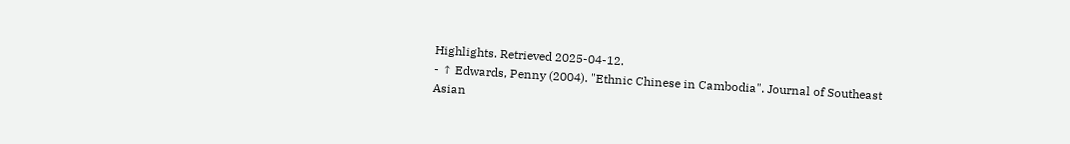Highlights. Retrieved 2025-04-12.
- ↑ Edwards, Penny (2004). "Ethnic Chinese in Cambodia". Journal of Southeast Asian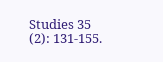Studies 35 (2): 131-155.